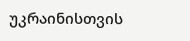უკრაინისთვის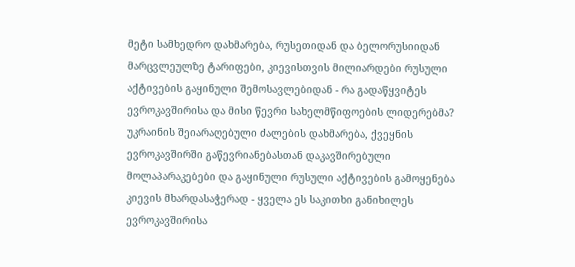მეტი სამხედრო დახმარება, რუსეთიდან და ბელორუსიიდან მარცვლეულზე ტარიფები, კიევისთვის მილიარდები რუსული აქტივების გაყინული შემოსავლებიდან - რა გადაწყვიტეს ევროკავშირისა და მისი წევრი სახელმწიფოების ლიდერებმა?
უკრაინის შეიარაღებული ძალების დახმარება, ქვეყნის ევროკავშირში გაწევრიანებასთან დაკავშირებული მოლაპარაკებები და გაყინული რუსული აქტივების გამოყენება კიევის მხარდასაჭერად - ყველა ეს საკითხი განიხილეს ევროკავშირისა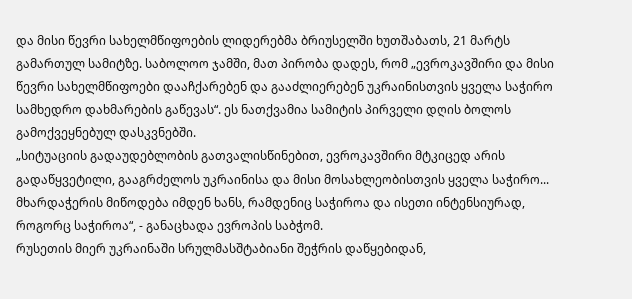და მისი წევრი სახელმწიფოების ლიდერებმა ბრიუსელში ხუთშაბათს, 21 მარტს გამართულ სამიტზე. საბოლოო ჯამში, მათ პირობა დადეს, რომ „ევროკავშირი და მისი წევრი სახელმწიფოები დააჩქარებენ და გააძლიერებენ უკრაინისთვის ყველა საჭირო სამხედრო დახმარების გაწევას“. ეს ნათქვამია სამიტის პირველი დღის ბოლოს გამოქვეყნებულ დასკვნებში.
„სიტუაციის გადაუდებლობის გათვალისწინებით, ევროკავშირი მტკიცედ არის გადაწყვეტილი, გააგრძელოს უკრაინისა და მისი მოსახლეობისთვის ყველა საჭირო... მხარდაჭერის მიწოდება იმდენ ხანს, რამდენიც საჭიროა და ისეთი ინტენსიურად, როგორც საჭიროა“, - განაცხადა ევროპის საბჭომ.
რუსეთის მიერ უკრაინაში სრულმასშტაბიანი შეჭრის დაწყებიდან,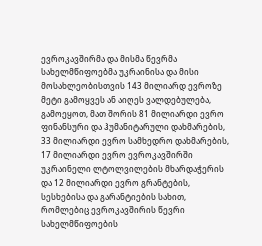ევროკავშირმა და მისმა წევრმა სახელმწიფოებმა უკრაინისა და მისი მოსახლეობისთვის 143 მილიარდ ევროზე მეტი გამოყვეს ან აიღეს ვალდებულება, გამოეყოთ, მათ შორის 81 მილიარდი ევრო ფინანსური და ჰუმანიტარული დახმარების, 33 მილიარდი ევრო სამხედრო დახმარების, 17 მილიარდი ევრო ევროკავშირში უკრაინელი ლტოლვილების მხარდაჭერის და 12 მილიარდი ევრო გრანტების, სესხებისა და გარანტიების სახით, რომლებიც ევროკავშირის წევრი სახელმწიფოების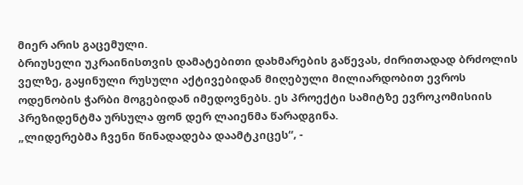მიერ არის გაცემული.
ბრიუსელი უკრაინისთვის დამატებითი დახმარების გაწევას, ძირითადად ბრძოლის ველზე, გაყინული რუსული აქტივებიდან მიღებული მილიარდობით ევროს ოდენობის ჭარბი მოგებიდან იმედოვნებს. ეს პროექტი სამიტზე ევროკომისიის პრეზიდენტმა ურსულა ფონ დერ ლაიენმა წარადგინა.
„ლიდერებმა ჩვენი წინადადება დაამტკიცეს“, -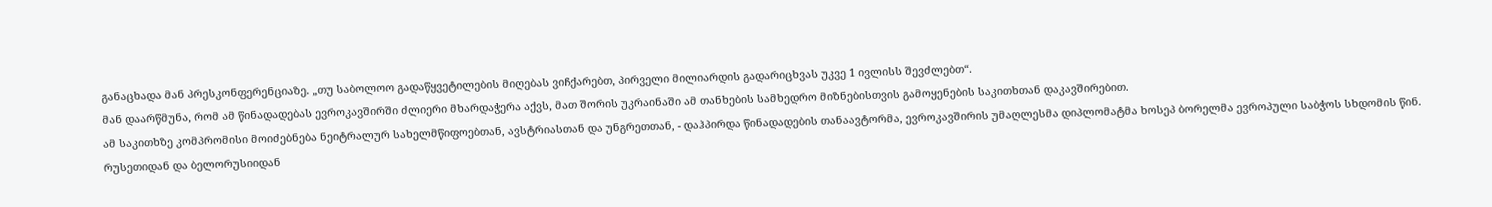განაცხადა მან პრესკონფერენციაზე. „თუ საბოლოო გადაწყვეტილების მიღებას ვიჩქარებთ, პირველი მილიარდის გადარიცხვას უკვე 1 ივლისს შევძლებთ“.
მან დაარწმუნა, რომ ამ წინადადებას ევროკავშირში ძლიერი მხარდაჭერა აქვს, მათ შორის უკრაინაში ამ თანხების სამხედრო მიზნებისთვის გამოყენების საკითხთან დაკავშირებით.
ამ საკითხზე კომპრომისი მოიძებნება ნეიტრალურ სახელმწიფოებთან, ავსტრიასთან და უნგრეთთან, - დაჰპირდა წინადადების თანაავტორმა, ევროკავშირის უმაღლესმა დიპლომატმა ხოსეპ ბორელმა ევროპული საბჭოს სხდომის წინ.
რუსეთიდან და ბელორუსიიდან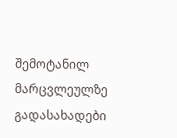შემოტანილ მარცვლეულზე გადასახადები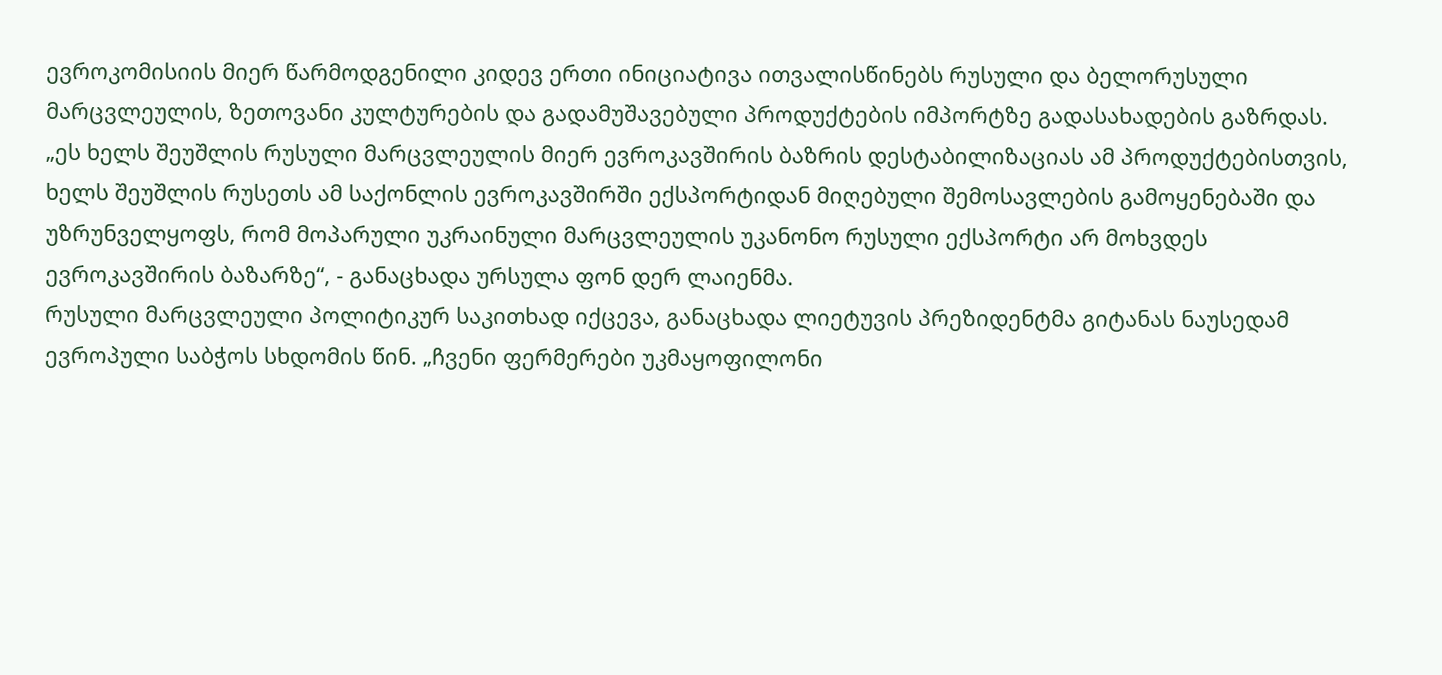ევროკომისიის მიერ წარმოდგენილი კიდევ ერთი ინიციატივა ითვალისწინებს რუსული და ბელორუსული მარცვლეულის, ზეთოვანი კულტურების და გადამუშავებული პროდუქტების იმპორტზე გადასახადების გაზრდას.
„ეს ხელს შეუშლის რუსული მარცვლეულის მიერ ევროკავშირის ბაზრის დესტაბილიზაციას ამ პროდუქტებისთვის, ხელს შეუშლის რუსეთს ამ საქონლის ევროკავშირში ექსპორტიდან მიღებული შემოსავლების გამოყენებაში და უზრუნველყოფს, რომ მოპარული უკრაინული მარცვლეულის უკანონო რუსული ექსპორტი არ მოხვდეს ევროკავშირის ბაზარზე“, - განაცხადა ურსულა ფონ დერ ლაიენმა.
რუსული მარცვლეული პოლიტიკურ საკითხად იქცევა, განაცხადა ლიეტუვის პრეზიდენტმა გიტანას ნაუსედამ ევროპული საბჭოს სხდომის წინ. „ჩვენი ფერმერები უკმაყოფილონი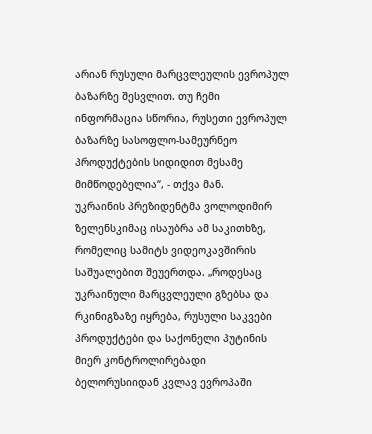არიან რუსული მარცვლეულის ევროპულ ბაზარზე შესვლით. თუ ჩემი ინფორმაცია სწორია, რუსეთი ევროპულ ბაზარზე სასოფლო-სამეურნეო პროდუქტების სიდიდით მესამე მიმწოდებელია“, - თქვა მან.
უკრაინის პრეზიდენტმა ვოლოდიმირ ზელენსკიმაც ისაუბრა ამ საკითხზე, რომელიც სამიტს ვიდეოკავშირის საშუალებით შეუერთდა. „როდესაც უკრაინული მარცვლეული გზებსა და რკინიგზაზე იყრება, რუსული საკვები პროდუქტები და საქონელი პუტინის მიერ კონტროლირებადი ბელორუსიიდან კვლავ ევროპაში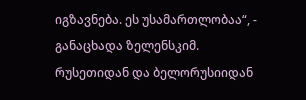იგზავნება. ეს უსამართლობაა“, - განაცხადა ზელენსკიმ.
რუსეთიდან და ბელორუსიიდან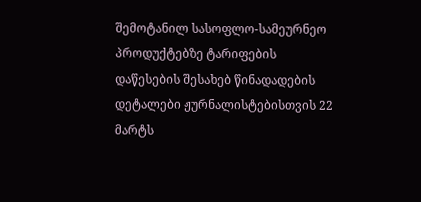შემოტანილ სასოფლო-სამეურნეო პროდუქტებზე ტარიფების დაწესების შესახებ წინადადების დეტალები ჟურნალისტებისთვის 22 მარტს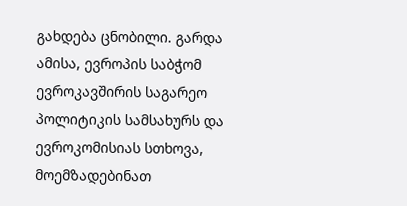გახდება ცნობილი. გარდა ამისა, ევროპის საბჭომ ევროკავშირის საგარეო პოლიტიკის სამსახურს და ევროკომისიას სთხოვა, მოემზადებინათ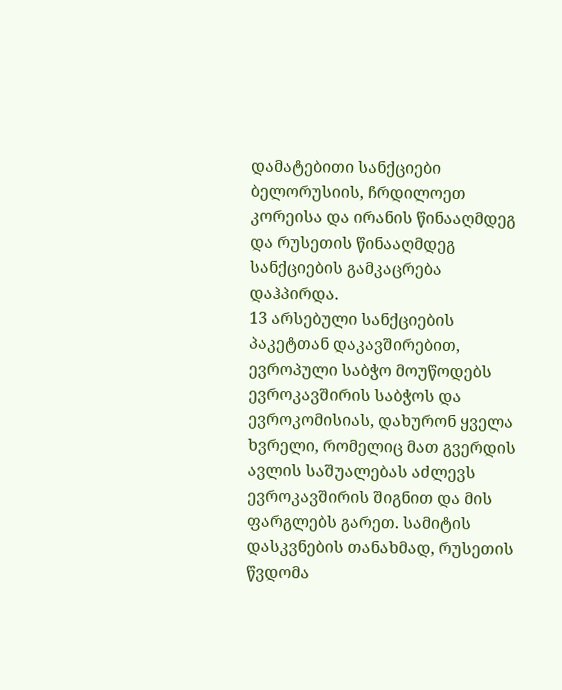დამატებითი სანქციები ბელორუსიის, ჩრდილოეთ კორეისა და ირანის წინააღმდეგ და რუსეთის წინააღმდეგ სანქციების გამკაცრება დაჰპირდა.
13 არსებული სანქციების პაკეტთან დაკავშირებით, ევროპული საბჭო მოუწოდებს ევროკავშირის საბჭოს და ევროკომისიას, დახურონ ყველა ხვრელი, რომელიც მათ გვერდის ავლის საშუალებას აძლევს ევროკავშირის შიგნით და მის ფარგლებს გარეთ. სამიტის დასკვნების თანახმად, რუსეთის წვდომა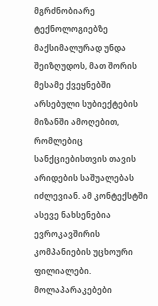მგრძნობიარე ტექნოლოგიებზე მაქსიმალურად უნდა შეიზღუდოს, მათ შორის მესამე ქვეყნებში არსებული სუბიექტების მიზანში ამოღებით, რომლებიც სანქციებისთვის თავის არიდების საშუალებას იძლევიან. ამ კონტექსტში ასევე ნახსენებია ევროკავშირის კომპანიების უცხოური ფილიალები.
მოლაპარაკებები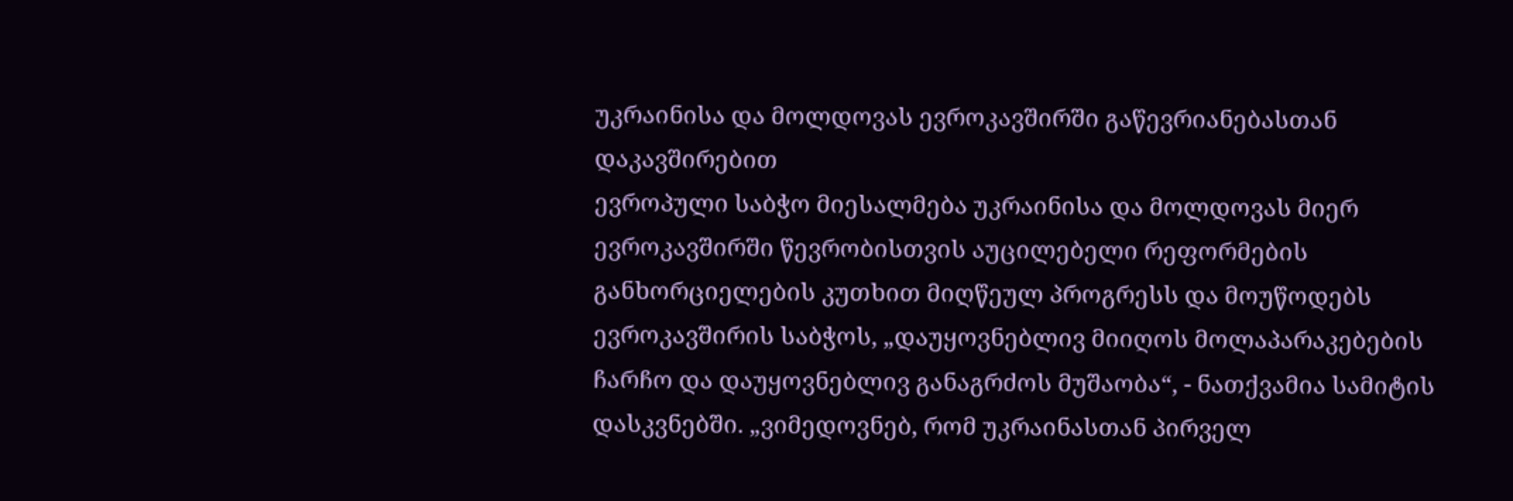უკრაინისა და მოლდოვას ევროკავშირში გაწევრიანებასთან დაკავშირებით
ევროპული საბჭო მიესალმება უკრაინისა და მოლდოვას მიერ ევროკავშირში წევრობისთვის აუცილებელი რეფორმების განხორციელების კუთხით მიღწეულ პროგრესს და მოუწოდებს ევროკავშირის საბჭოს, „დაუყოვნებლივ მიიღოს მოლაპარაკებების ჩარჩო და დაუყოვნებლივ განაგრძოს მუშაობა“, - ნათქვამია სამიტის დასკვნებში. „ვიმედოვნებ, რომ უკრაინასთან პირველ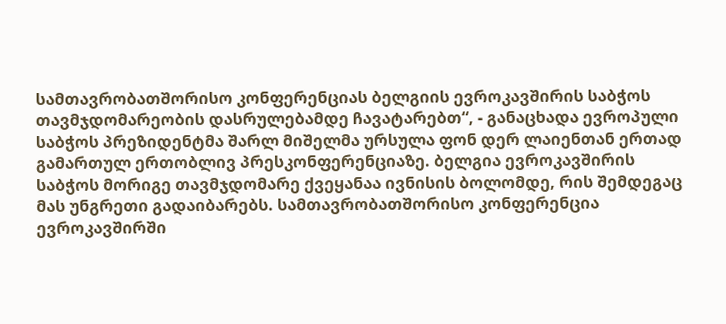სამთავრობათშორისო კონფერენციას ბელგიის ევროკავშირის საბჭოს თავმჯდომარეობის დასრულებამდე ჩავატარებთ“, - განაცხადა ევროპული საბჭოს პრეზიდენტმა შარლ მიშელმა ურსულა ფონ დერ ლაიენთან ერთად გამართულ ერთობლივ პრესკონფერენციაზე. ბელგია ევროკავშირის საბჭოს მორიგე თავმჯდომარე ქვეყანაა ივნისის ბოლომდე, რის შემდეგაც მას უნგრეთი გადაიბარებს. სამთავრობათშორისო კონფერენცია ევროკავშირში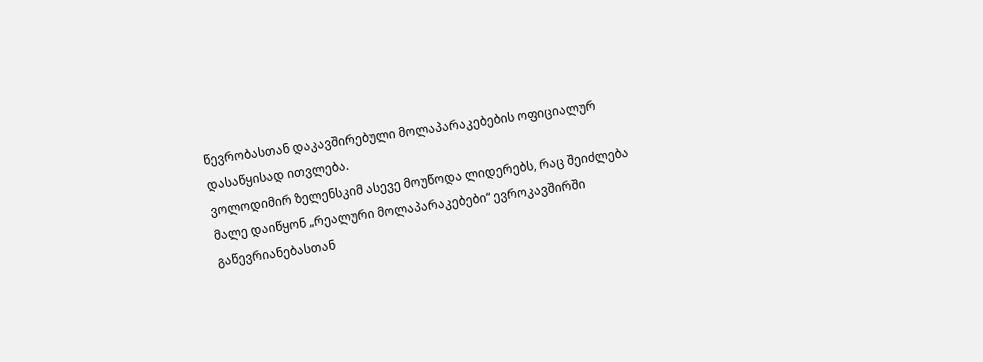წევრობასთან დაკავშირებული მოლაპარაკებების ოფიციალურ დასაწყისად ითვლება.
ვოლოდიმირ ზელენსკიმ ასევე მოუწოდა ლიდერებს, რაც შეიძლება მალე დაიწყონ „რეალური მოლაპარაკებები“ ევროკავშირში გაწევრიანებასთან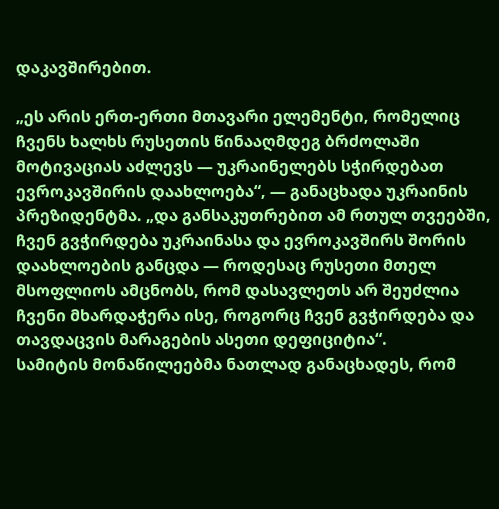დაკავშირებით.

„ეს არის ერთ-ერთი მთავარი ელემენტი, რომელიც ჩვენს ხალხს რუსეთის წინააღმდეგ ბრძოლაში მოტივაციას აძლევს — უკრაინელებს სჭირდებათ ევროკავშირის დაახლოება“, — განაცხადა უკრაინის პრეზიდენტმა. „და განსაკუთრებით ამ რთულ თვეებში, ჩვენ გვჭირდება უკრაინასა და ევროკავშირს შორის დაახლოების განცდა — როდესაც რუსეთი მთელ მსოფლიოს ამცნობს, რომ დასავლეთს არ შეუძლია ჩვენი მხარდაჭერა ისე, როგორც ჩვენ გვჭირდება და თავდაცვის მარაგების ასეთი დეფიციტია“.
სამიტის მონაწილეებმა ნათლად განაცხადეს, რომ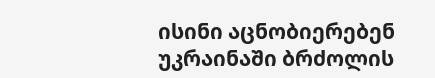ისინი აცნობიერებენ უკრაინაში ბრძოლის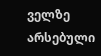ველზე არსებული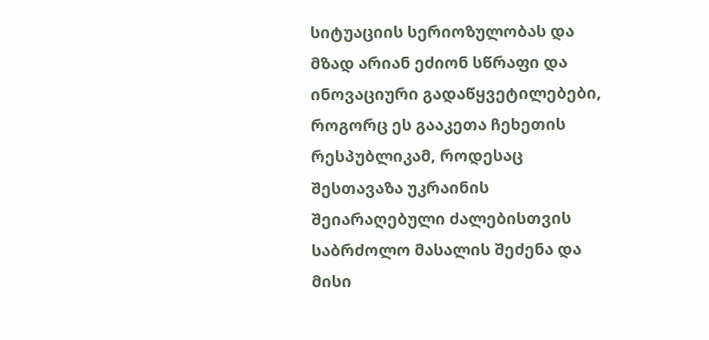სიტუაციის სერიოზულობას და მზად არიან ეძიონ სწრაფი და ინოვაციური გადაწყვეტილებები, როგორც ეს გააკეთა ჩეხეთის რესპუბლიკამ, როდესაც შესთავაზა უკრაინის შეიარაღებული ძალებისთვის საბრძოლო მასალის შეძენა და მისი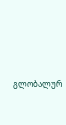გლობალურ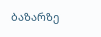ბაზარზე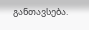განთავსება.